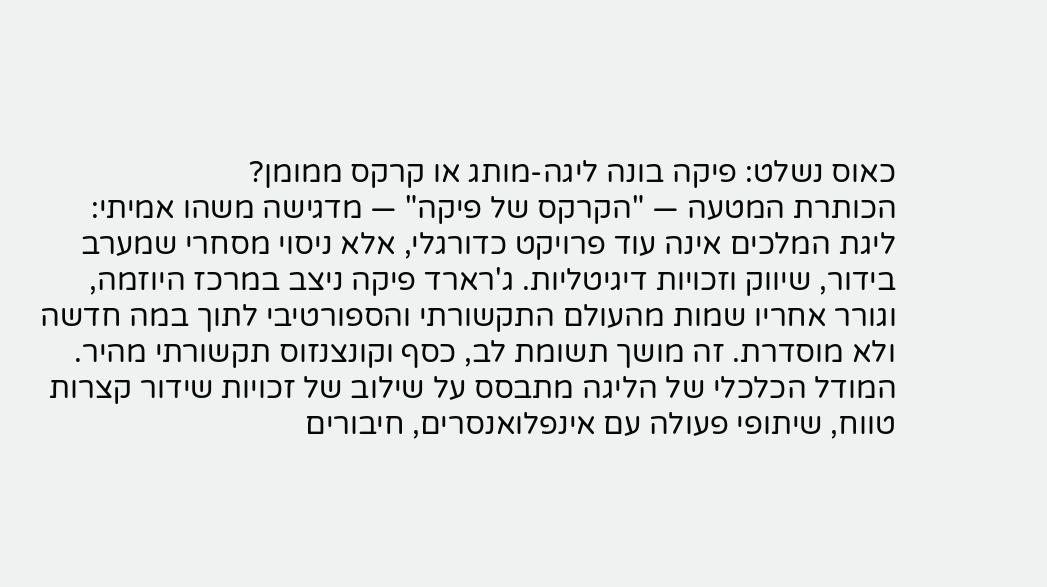כאוס נשלט: פיקה בונה ליגה-מותג או קרקס ממומן?
הכותרת המטעה — "הקרקס של פיקה" — מדגישה משהו אמיתי: ליגת המלכים אינה עוד פרויקט כדורגלי, אלא ניסוי מסחרי שמערב בידור, שיווק וזכויות דיגיטליות. ג'רארד פיקה ניצב במרכז היוזמה, וגורר אחריו שמות מהעולם התקשורתי והספורטיבי לתוך במה חדשה ולא מוסדרת. זה מושך תשומת לב, כסף וקונצנזוס תקשורתי מהיר.
המודל הכלכלי של הליגה מתבסס על שילוב של זכויות שידור קצרות טווח, שיתופי פעולה עם אינפלואנסרים, חיבורים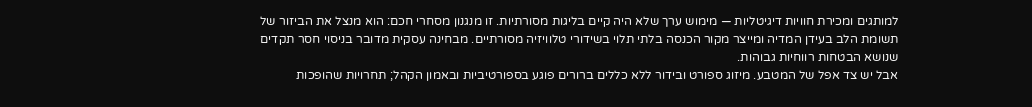למותגים ומכירת חוויות דיגיטליות — מימוש ערך שלא היה קיים בליגות מסורתיות. זו מנגנון מסחרי חכם: הוא מנצל את הביזור של תשומת הלב בעידן המדיה ומייצר מקור הכנסה בלתי תלוי בשידורי טלוויזיה מסורתיים. מבחינה עסקית מדובר בניסוי חסר תקדים שנושא הבטחות רווחיות גבוהות.
אבל יש צד אפל של המטבע. מיזוג ספורט ובידור ללא כללים ברורים פוגע בספורטיביות ובאמון הקהל; תחרויות שהופכות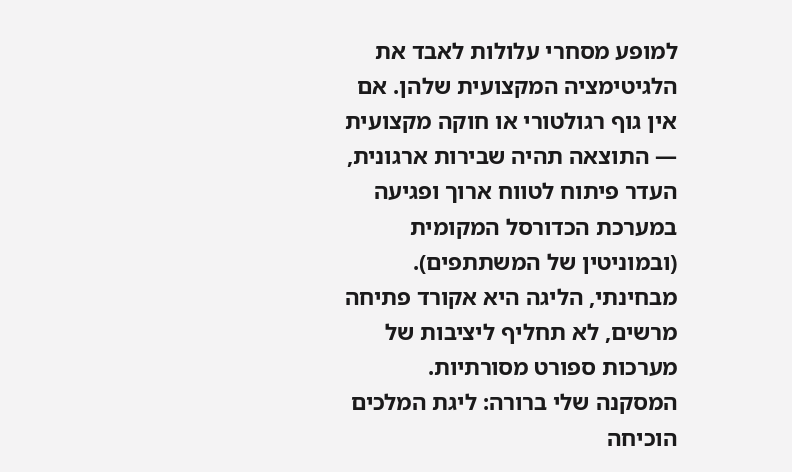למופע מסחרי עלולות לאבד את הלגיטימציה המקצועית שלהן. אם אין גוף רגולטורי או חוקה מקצועית — התוצאה תהיה שבירות ארגונית, העדר פיתוח לטווח ארוך ופגיעה במערכת הכדורסל המקומית (ובמוניטין של המשתתפים). מבחינתי, הליגה היא אקורד פתיחה מרשים, לא תחליף ליציבות של מערכות ספורט מסורתיות.
המסקנה שלי ברורה: ליגת המלכים הוכיחה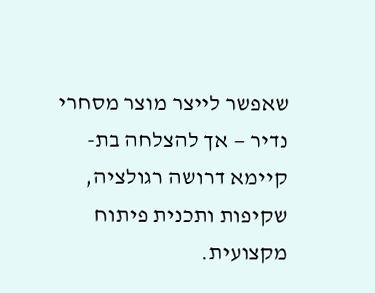שאפשר לייצר מוצר מסחרי נדיר — אך להצלחה בת-קיימא דרושה רגולציה, שקיפות ותכנית פיתוח מקצועית.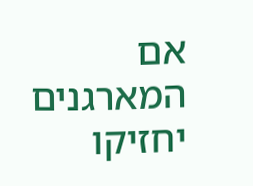אם המארגנים יחזיקו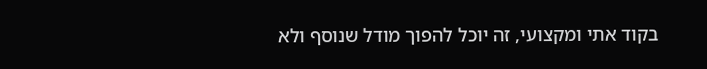בקוד אתי ומקצועי, זה יוכל להפוך מודל שנוסף ולא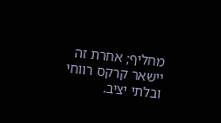מחליף; אחרת זה יישאר קרקס רווחי ובלתי יציב.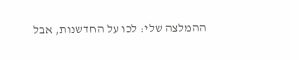ההמלצה שלי: לכו על החדשנות, אבל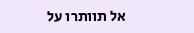אל תוותרו על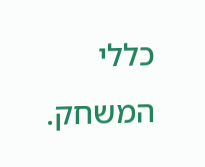כללי המשחק.